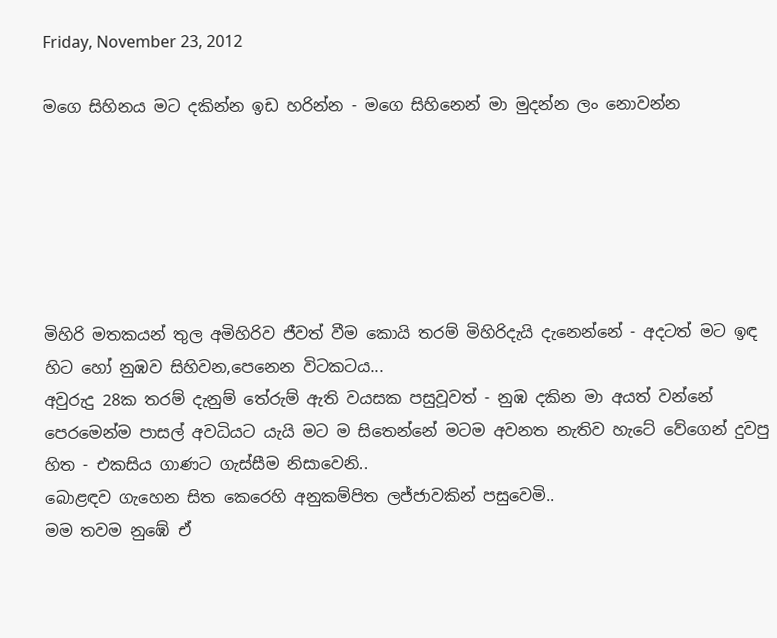Friday, November 23, 2012

මගෙ සිහිනය මට දකින්න ඉඩ හරින්න - මගෙ සිහිනෙන් මා මුදන්න ලං නොවන්න






මිහිරි මතකයන් තුල අමිහිරිව ජීවත් වීම කොයි තරම් මිහිරිදැයි දැනෙන්නේ - අදටත් මට ඉඳ හිට හෝ නුඹව සිහිවන,පෙනෙන විටකටය...
අවුරුදු 28ක තරම් දැනුම් තේරුම් ඇති වයසක පසුවූවත් - නුඹ දකින මා අයත් වන්නේ පෙරමෙන්ම පාසල් අවධියට යැයි මට ම සිතෙන්නේ මටම අවනත නැතිව හැටේ වේගෙන් දුවපු හිත - එකසිය ගාණට ගැස්සීම නිසාවෙනි..
බොළඳව ගැහෙන සිත කෙරෙහි අනුකම්පිත ලජ්ජාවකින් පසුවෙමි..
මම තවම නුඹේ ඒ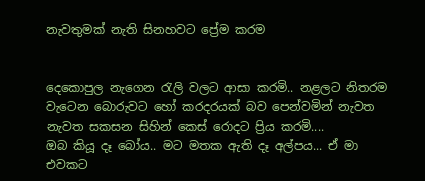නැවතුමක් නැති සිනහවට ප්‍රේම කරම


දෙකොපුල නැගෙන රැලි වලට ආසා කරමි.. නළලට නිතරම වැටෙන බොරුවට හෝ කරදරයක් බව පෙන්වමින් නැවත නැවත සකසන සිහින් කෙස් රොදට ප්‍රිය කරමි....
ඔබ කියූ දෑ බෝය.. මට මතක ඇති දෑ අල්පය... ඒ මා එවකට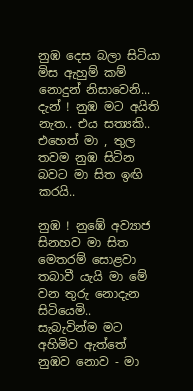නුඹ දෙස බලා සිටියා මිස ඇහුම් කම් නොදුන් නිසාවෙනි...
දැන් ! නුඹ මට අයිති නැත.. එය සත්‍යකි..
එහෙත් මා , තුල තවම නුඹ සිටින බවට මා සිත ඉඟි කරයි..

නුඹ ! නුඹේ අව්‍යාජ සිනහව මා සිත මෙතරම් සොළවා තබාවී යැයි මා මේ වන තුරු නොදැන සිටියෙමි..
සැබැවින්ම මට අහිමිව ඇත්තේ නුඹව නොව - මා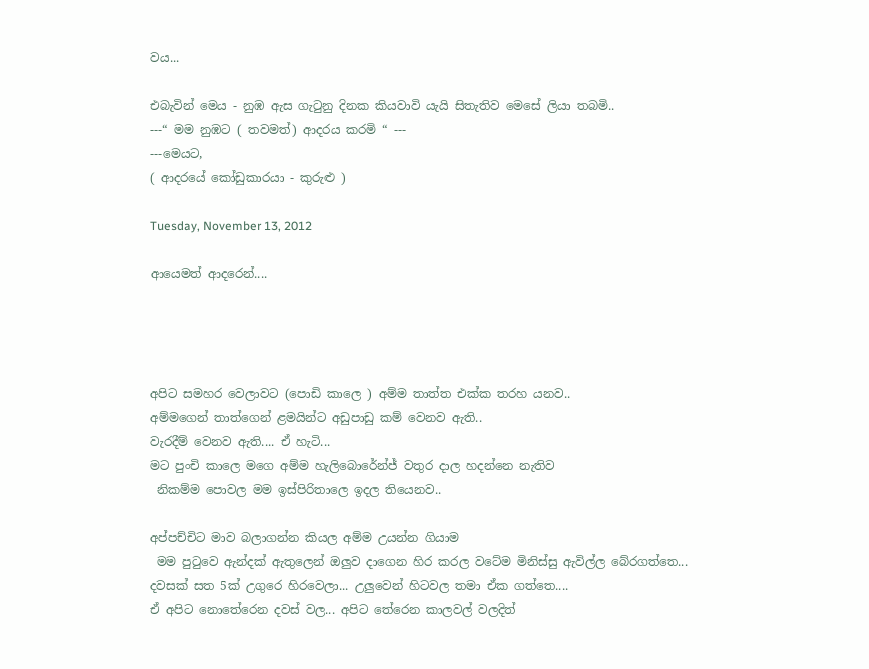වය...

එබැවින් මෙය - නුඹ ඇස ගැටුනු දිනක කියවාවි යැයි සිතැතිව මෙසේ ලියා තබමි..
---“ මම නුඹට ( තවමත්) ආදරය කරමි “ ---
---මෙයට,
( ආදරයේ කෝඩුකාරයා - කුරුළු )

Tuesday, November 13, 2012

ආයෙමත් ආදරෙන්....




අපිට සමහර වෙලාවට (පොඩි කාලෙ ) අම්ම තාත්ත එක්ක තරහ යනව..
අම්මගෙන් තාත්ගෙන් ළමයින්ට අඩුපාඩු කම් වෙනව ඇති..
වැරදීම් වෙනව ඇති.... ඒ හැටි...
මට පුංචි කාලෙ මගෙ අම්ම හැලිබොරේන්ජ් වතුර දාල හදන්නෙ නැතිව
 නිකම්ම පොවල මම ඉස්පිරිතාලෙ ඉදල තියෙනව..

අප්පච්චිට මාව බලාගන්න කියල අම්ම උයන්න ගියාම
 මම පුටුවෙ ඇන්දක් ඇතුලෙන් ඔලුව දාගෙන හිර කරල වටේම මිනිස්සු ඇවිල්ල බේරගත්තෙ...
දවසක් සත 5ක් උගුරෙ හිරවෙලා... උලුවෙන් හිටවල තමා ඒක ගත්තෙ....
ඒ අපිට නොතේරෙන දවස් වල... අපිට තේරෙන කාලවල් වලදිත්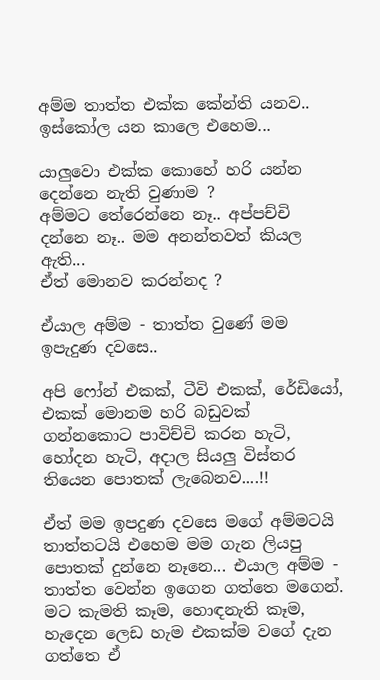අම්ම තාත්ත එක්ක කේන්ති යනව.. ඉස්කෝල යන කාලෙ එහෙම...

යාලුවො එක්ක කොහේ හරි යන්න දෙන්නෙ නැති වුණාම ?
අම්මට තේරෙන්නෙ නෑ.. අප්පච්චි දන්නෙ නෑ.. මම අනන්තවත් කියල ඇති...
ඒත් මොනව කරන්නද ?

ඒයාල අම්ම - තාත්ත වුණේ මම ඉපැදුණ දවසෙ..

අපි ෆෝන් එකක්, ටීවි එකක්, රේඩියෝ, එකක් මොනම හරි බඩුවක් ගන්නකොට පාවිච්චි කරන හැටි, හෝදන හැටි, අදාල සියලු විස්තර තියෙන පොතක් ලැබෙනව....!!

ඒත් මම ඉපදුණ දවසෙ මගේ අම්මටයි තාත්තටයි එහෙම මම ගැන ලියපු පොතක් දුන්නෙ නෑනෙ... එයාල අම්ම - තාත්ත වෙන්න ඉගෙන ගත්තෙ මගෙන්. මට කැමති කෑම, හොඳනැති කෑම, හැදෙන ලෙඩ හැම එකක්ම වගේ දැන ගත්තෙ ඒ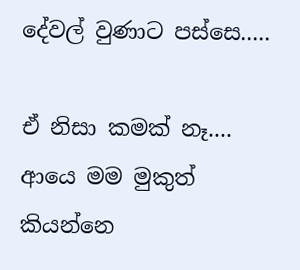දේවල් වුණාට පස්සෙ.....

ඒ නිසා කමක් නෑ.... ආයෙ මම මුකුත් කියන්නෙ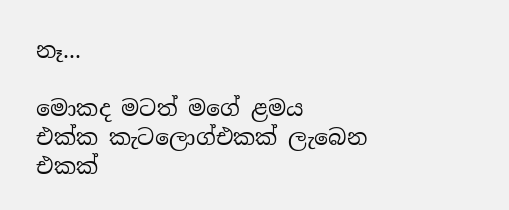නෑ...

මොකද මටත් මගේ ළමය එක්ක කැටලොග්එකක් ලැබෙන එකක්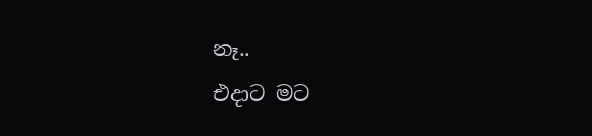නෑ..
එදාට මට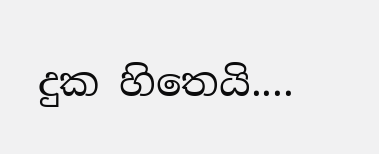දුක හිතෙයි....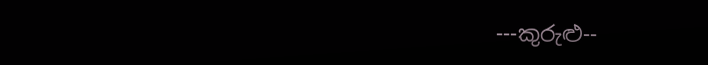---කුරුළු--